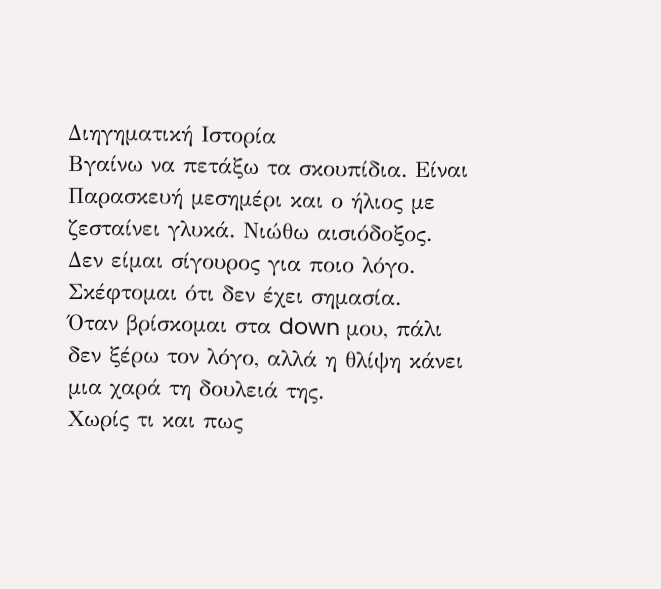Διηγηματική Ιστορία
Βγαίνω να πετάξω τα σκουπίδια. Είναι Παρασκευή μεσημέρι και ο ήλιος με ζεσταίνει γλυκά. Νιώθω αισιόδοξος.
Δεν είμαι σίγουρος για ποιο λόγο. Σκέφτομαι ότι δεν έχει σημασία.
Όταν βρίσκομαι στα down μου, πάλι δεν ξέρω τον λόγο, αλλά η θλίψη κάνει μια χαρά τη δουλειά της.
Χωρίς τι και πως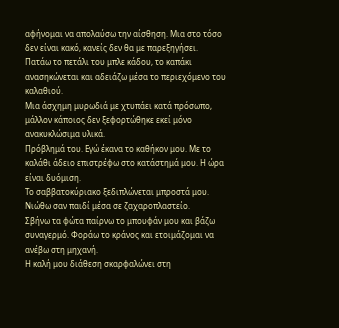αφήνομαι να απολαύσω την αίσθηση. Μια στο τόσο δεν είναι κακό, κανείς δεν θα με παρεξηγήσει.
Πατάω το πετάλι του μπλε κάδου, το καπάκι ανασηκώνεται και αδειάζω μέσα το περιεχόμενο του καλαθιού.
Μια άσχημη μυρωδιά με χτυπάει κατά πρόσωπο, μάλλον κάποιος δεν ξεφορτώθηκε εκεί μόνο ανακυκλώσιμα υλικά.
Πρόβλημά του. Εγώ έκανα το καθήκον μου. Με το καλάθι άδειο επιστρέφω στο κατάστημά μου. Η ώρα είναι δυόμιση.
Το σαββατοκύριακο ξεδιπλώνεται μπροστά μου. Νιώθω σαν παιδί μέσα σε ζαχαροπλαστείο.
Σβήνω τα φώτα παίρνω το μπουφάν μου και βάζω συναγερμό. Φοράω το κράνος και ετοιμάζομαι να ανέβω στη μηχανή.
Η καλή μου διάθεση σκαρφαλώνει στη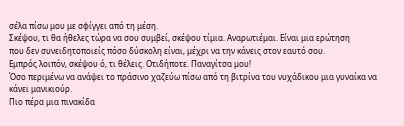σέλα πίσω μου με σφίγγει από τη μέση.
Σκέψου, τι θα ήθελες τώρα να σου συμβεί, σκέψου τίμια. Αναρωτιέμαι. Είναι μια ερώτηση
που δεν συνειδητοποιείς πόσο δύσκολη είναι, μέχρι να την κάνεις στον εαυτό σου.
Εμπρός λοιπόν, σκέψου ό, τι θέλεις. Οτιδήποτε. Παναγίτσα μου!
Όσο περιμένω να ανάψει το πράσινο χαζεύω πίσω από τη βιτρίνα του νυχάδικου μια γυναίκα να κάνει μανικιούρ.
Πιο πέρα μια πινακίδα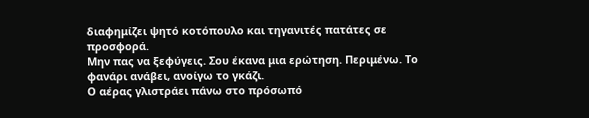διαφημίζει ψητό κοτόπουλο και τηγανιτές πατάτες σε προσφορά.
Μην πας να ξεφύγεις. Σου έκανα μια ερώτηση. Περιμένω. Το φανάρι ανάβει, ανοίγω το γκάζι.
Ο αέρας γλιστράει πάνω στο πρόσωπό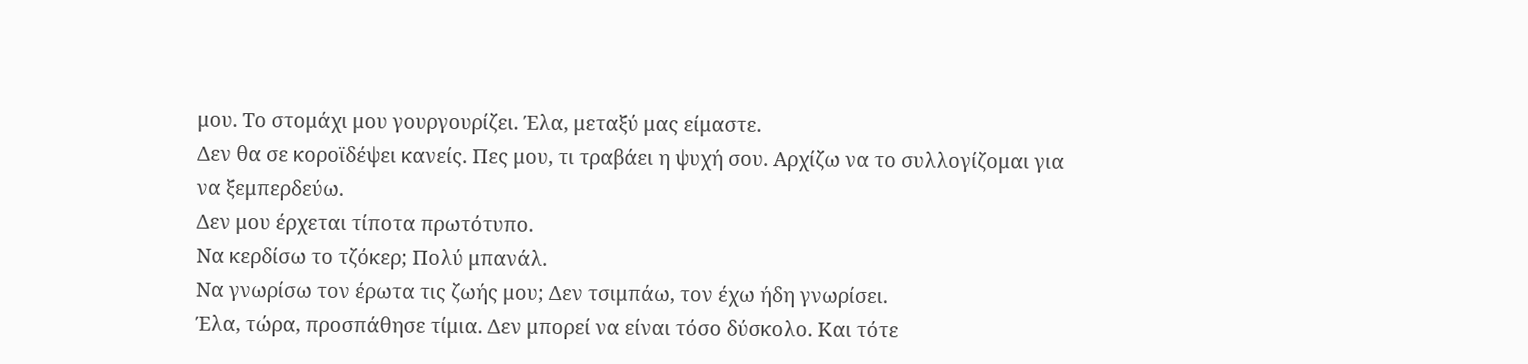μου. Το στομάχι μου γουργουρίζει. Έλα, μεταξύ μας είμαστε.
Δεν θα σε κοροϊδέψει κανείς. Πες μου, τι τραβάει η ψυχή σου. Αρχίζω να το συλλογίζομαι για να ξεμπερδεύω.
Δεν μου έρχεται τίποτα πρωτότυπο.
Να κερδίσω το τζόκερ; Πολύ μπανάλ.
Να γνωρίσω τον έρωτα τις ζωής μου; Δεν τσιμπάω, τον έχω ήδη γνωρίσει.
Έλα, τώρα, προσπάθησε τίμια. Δεν μπορεί να είναι τόσο δύσκολο. Και τότε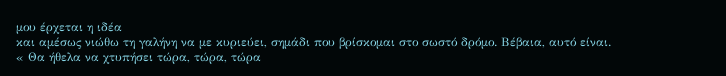μου έρχεται η ιδέα
και αμέσως νιώθω τη γαλήνη να με κυριεύει, σημάδι που βρίσκομαι στο σωστό δρόμο. Βέβαια, αυτό είναι.
« Θα ήθελα να χτυπήσει τώρα, τώρα, τώρα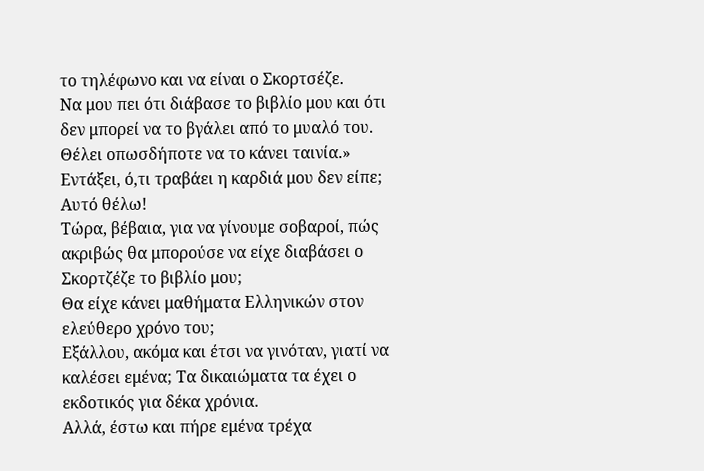το τηλέφωνο και να είναι ο Σκορτσέζε.
Να μου πει ότι διάβασε το βιβλίο μου και ότι δεν μπορεί να το βγάλει από το μυαλό του.
Θέλει οπωσδήποτε να το κάνει ταινία.»
Εντάξει, ό,τι τραβάει η καρδιά μου δεν είπε; Αυτό θέλω!
Τώρα, βέβαια, για να γίνουμε σοβαροί, πώς ακριβώς θα μπορούσε να είχε διαβάσει ο Σκορτζέζε το βιβλίο μου;
Θα είχε κάνει μαθήματα Ελληνικών στον ελεύθερο χρόνο του;
Εξάλλου, ακόμα και έτσι να γινόταν, γιατί να καλέσει εμένα; Τα δικαιώματα τα έχει ο εκδοτικός για δέκα χρόνια.
Αλλά, έστω και πήρε εμένα τρέχα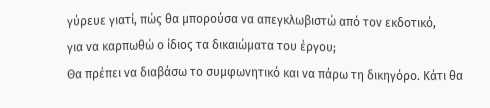γύρευε γιατί, πώς θα μπορούσα να απεγκλωβιστώ από τον εκδοτικό,
για να καρπωθώ ο ίδιος τα δικαιώματα του έργου;
Θα πρέπει να διαβάσω το συμφωνητικό και να πάρω τη δικηγόρο. Κάτι θα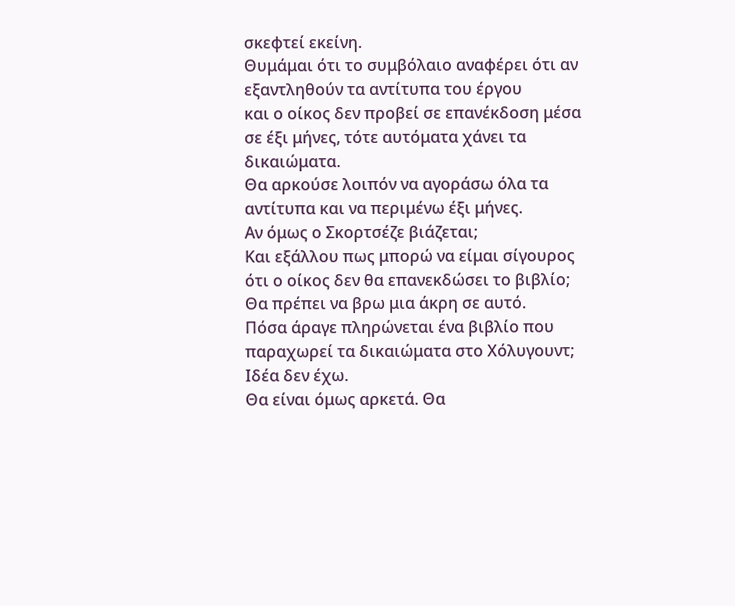σκεφτεί εκείνη.
Θυμάμαι ότι το συμβόλαιο αναφέρει ότι αν εξαντληθούν τα αντίτυπα του έργου
και ο οίκος δεν προβεί σε επανέκδοση μέσα σε έξι μήνες, τότε αυτόματα χάνει τα δικαιώματα.
Θα αρκούσε λοιπόν να αγοράσω όλα τα αντίτυπα και να περιμένω έξι μήνες.
Αν όμως ο Σκορτσέζε βιάζεται;
Και εξάλλου πως μπορώ να είμαι σίγουρος ότι ο οίκος δεν θα επανεκδώσει το βιβλίο;
Θα πρέπει να βρω μια άκρη σε αυτό.
Πόσα άραγε πληρώνεται ένα βιβλίο που παραχωρεί τα δικαιώματα στο Χόλυγουντ;
Ιδέα δεν έχω.
Θα είναι όμως αρκετά. Θα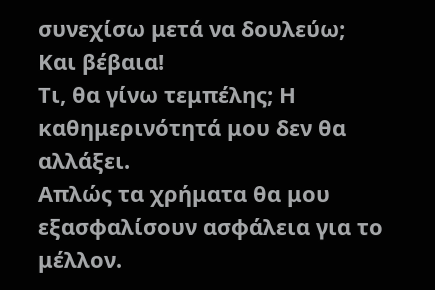συνεχίσω μετά να δουλεύω;
Και βέβαια!
Τι, θα γίνω τεμπέλης; Η καθημερινότητά μου δεν θα αλλάξει.
Απλώς τα χρήματα θα μου εξασφαλίσουν ασφάλεια για το μέλλον.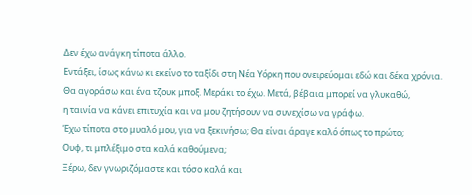Δεν έχω ανάγκη τίποτα άλλο.
Εντάξει, ίσως κάνω κι εκείνο το ταξίδι στη Νέα Υόρκη που ονειρεύομαι εδώ και δέκα χρόνια.
Θα αγοράσω και ένα τζουκ μποξ. Μεράκι το έχω. Μετά, βέβαια μπορεί να γλυκαθώ,
η ταινία να κάνει επιτυχία και να μου ζητήσουν να συνεχίσω να γράφω.
Έχω τίποτα στο μυαλό μου, για να ξεκινήσω; Θα είναι άραγε καλό όπως το πρώτο;
Ουφ, τι μπλέξιμο στα καλά καθούμενα;
Ξέρω, δεν γνωριζόμαστε και τόσο καλά και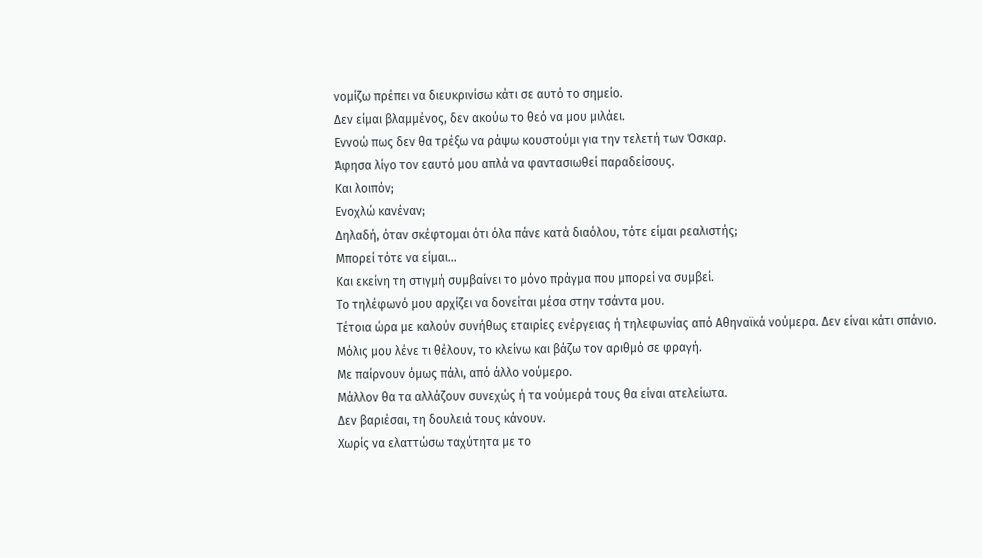νομίζω πρέπει να διευκρινίσω κάτι σε αυτό το σημείο.
Δεν είμαι βλαμμένος, δεν ακούω το θεό να μου μιλάει.
Εννοώ πως δεν θα τρέξω να ράψω κουστούμι για την τελετή των Όσκαρ.
Άφησα λίγο τον εαυτό μου απλά να φαντασιωθεί παραδείσους.
Και λοιπόν;
Ενοχλώ κανέναν;
Δηλαδή, όταν σκέφτομαι ότι όλα πάνε κατά διαόλου, τότε είμαι ρεαλιστής;
Μπορεί τότε να είμαι…
Και εκείνη τη στιγμή συμβαίνει το μόνο πράγμα που μπορεί να συμβεί.
Το τηλέφωνό μου αρχίζει να δονείται μέσα στην τσάντα μου.
Τέτοια ώρα με καλούν συνήθως εταιρίες ενέργειας ή τηλεφωνίας από Αθηναϊκά νούμερα. Δεν είναι κάτι σπάνιο.
Μόλις μου λένε τι θέλουν, το κλείνω και βάζω τον αριθμό σε φραγή.
Με παίρνουν όμως πάλι, από άλλο νούμερο.
Μάλλον θα τα αλλάζουν συνεχώς ή τα νούμερά τους θα είναι ατελείωτα.
Δεν βαριέσαι, τη δουλειά τους κάνουν.
Χωρίς να ελαττώσω ταχύτητα με το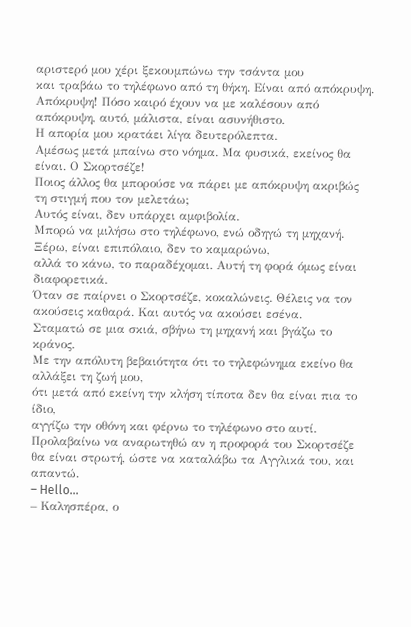αριστερό μου χέρι ξεκουμπώνω την τσάντα μου
και τραβάω το τηλέφωνο από τη θήκη. Είναι από απόκρυψη.
Απόκρυψη! Πόσο καιρό έχουν να με καλέσουν από απόκρυψη, αυτό, μάλιστα, είναι ασυνήθιστο.
Η απορία μου κρατάει λίγα δευτερόλεπτα.
Αμέσως μετά μπαίνω στο νόημα. Μα φυσικά, εκείνος θα είναι. Ο Σκορτσέζε!
Ποιος άλλος θα μπορούσε να πάρει με απόκρυψη ακριβώς τη στιγμή που τον μελετάω;
Αυτός είναι, δεν υπάρχει αμφιβολία.
Μπορώ να μιλήσω στο τηλέφωνο, ενώ οδηγώ τη μηχανή. Ξέρω, είναι επιπόλαιο, δεν το καμαρώνω,
αλλά το κάνω, το παραδέχομαι. Αυτή τη φορά όμως είναι διαφορετικά.
Όταν σε παίρνει ο Σκορτσέζε, κοκαλώνεις. Θέλεις να τον ακούσεις καθαρά. Και αυτός να ακούσει εσένα.
Σταματώ σε μια σκιά, σβήνω τη μηχανή και βγάζω το κράνος.
Με την απόλυτη βεβαιότητα ότι το τηλεφώνημα εκείνο θα αλλάξει τη ζωή μου,
ότι μετά από εκείνη την κλήση τίποτα δεν θα είναι πια το ίδιο,
αγγίζω την οθόνη και φέρνω το τηλέφωνο στο αυτί.
Προλαβαίνω να αναρωτηθώ αν η προφορά του Σκορτσέζε θα είναι στρωτή, ώστε να καταλάβω τα Αγγλικά του, και απαντώ.
– Hello…
– Καλησπέρα, ο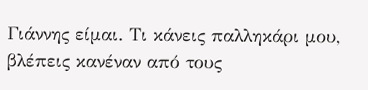Γιάννης είμαι. Τι κάνεις παλληκάρι μου, βλέπεις κανέναν από τους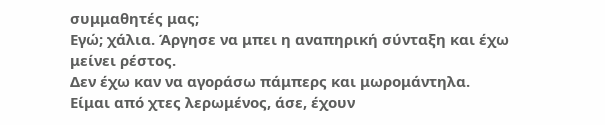συμμαθητές μας;
Εγώ; χάλια. Άργησε να μπει η αναπηρική σύνταξη και έχω μείνει ρέστος.
Δεν έχω καν να αγοράσω πάμπερς και μωρομάντηλα.
Είμαι από χτες λερωμένος, άσε, έχουν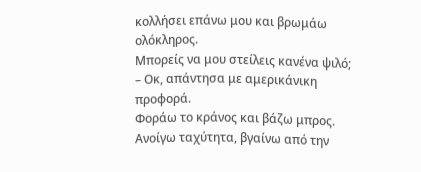κολλήσει επάνω μου και βρωμάω ολόκληρος.
Μπορείς να μου στείλεις κανένα ψιλό;
– Οκ, απάντησα με αμερικάνικη προφορά.
Φοράω το κράνος και βάζω μπρος. Ανοίγω ταχύτητα, βγαίνω από την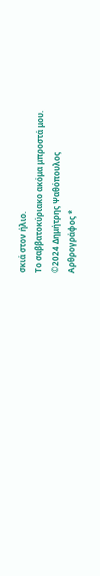σκιά στον ήλιο.
Το σαββατοκύριακο ακόμα μπροστά μου.
©2024 Δημήτρης Ψαθόπουλος
Αρθρογράφος *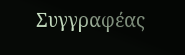Συγγραφέας